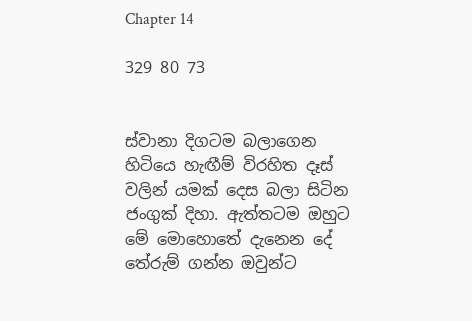Chapter 14

329 80 73


ස්වානා දිගටම බලාගෙන හිටියෙ හැඟීම් විරහිත දෑස් වලින් යමක් දෙස බලා සිටින ජංගුක් දිහා. ඇත්තටම ඔහුට මේ මොහොතේ දැනෙන දේ තේරුම් ගන්න ඔවුන්ට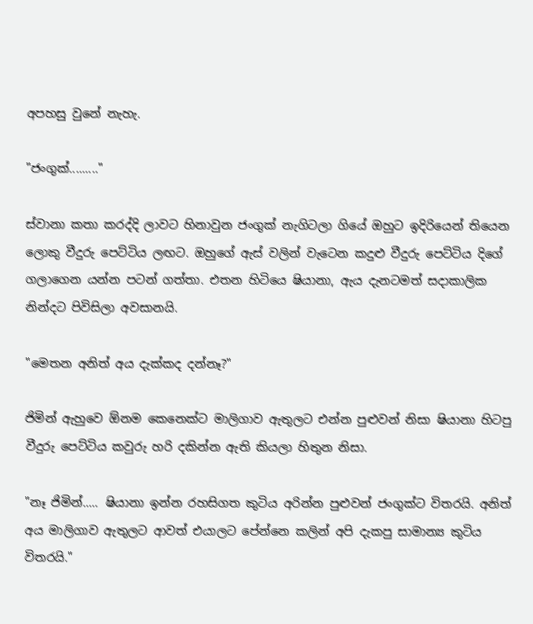අපහසු වුනේ නැහැ.

"ජංගුක්........."

ස්වානා කතා කරද්දි ලාවට හිනාවුන ජංගුක් නැගිටලා ගියේ ඔහුට ඉදිරියෙන් තියෙන ලොකු වීදුරු පෙට්ටිය ලඟට. ඔහුගේ ඇස් වලින් වැටෙන කදුළු වීදුරු පෙට්ටිය දිගේ ගලාගෙන යන්න පටන් ගත්තා. එතන හිටියෙ ෂියානා, ඇය දැනටමත් සදාකාලික නින්දට පිවිසිලා අවසානයි.

"මෙතන අනිත් අය දැක්කද දන්නෑ?"

ජිමින් ඇහුවෙ ඕනම කෙනෙක්ට මාලිගාව ඇතුලට එන්න පුළුවන් නිසා ෂියානා හිටපු වීදුරු පෙට්ටිය කවුරු හරි දකින්න ඇති කියලා හිතුන නිසා.

"නෑ ජිමින්..... ෂියානා ඉන්න රහසිගත කුටිය අරින්න පුළුවන් ජංගුක්ට විතරයි. අනිත් අය මාලිගාව ඇතුලට ආවත් එයාලට පේන්නෙ කලින් අපි දැකපු සාමාන්‍ය කුටිය විතරයි."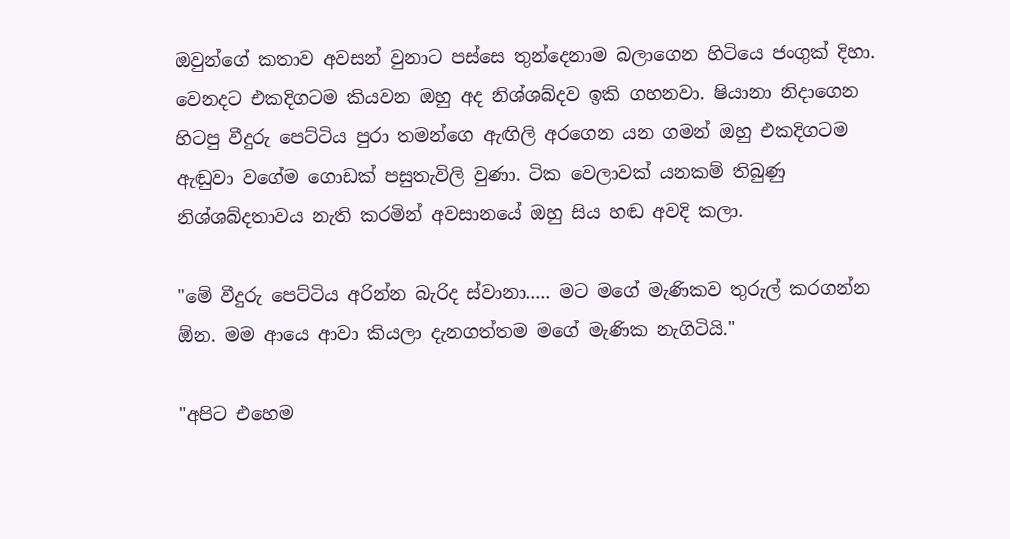ඔවුන්ගේ කතාව අවසන් වුනාට පස්සෙ තුන්දෙනාම බලාගෙන හිටියෙ ජංගුක් දිහා. වෙනදට එකදිගටම කියවන ඔහු අද නිශ්ශබ්දව ඉකි ගහනවා. ෂියානා නිදාගෙන හිටපු වීදුරු පෙට්ටිය පුරා තමන්ගෙ ඇඟිලි අරගෙන යන ගමන් ඔහු එකදිගටම ඇඬුවා වගේම ගොඩක් පසුතැවිලි වුණා. ටික වෙලාවක් යනකම් තිබුණු නිශ්ශබ්දතාවය නැති කරමින් අවසානයේ ඔහු සිය හඬ අවදි කලා.

"මේ වීදුරු පෙට්ටිය අරින්න බැරිද ස්වානා..... මට මගේ මැණිකව තුරුල් කරගන්න ඕන. මම ආයෙ ආවා කියලා දැනගත්තම මගේ මැණික නැගිටියි."

"අපිට එහෙම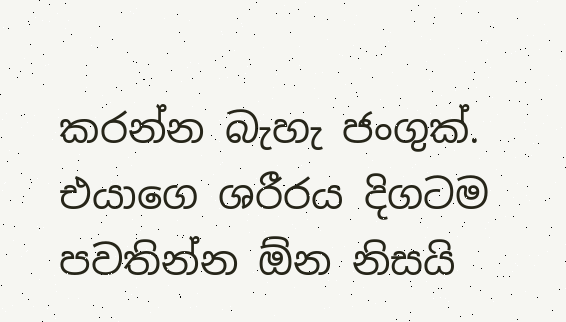කරන්න බැහැ ජංගුක්. එයාගෙ ශරීරය දිගටම පවතින්න ඕන නිසයි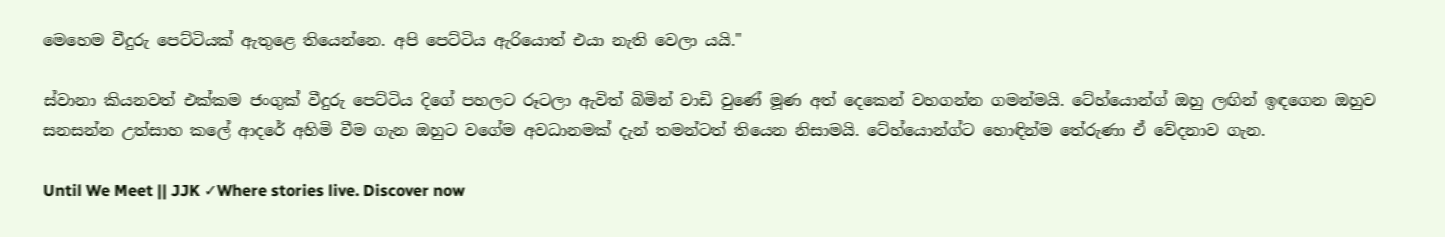මෙහෙම වීදුරු පෙට්ටියක් ඇතුළෙ තියෙන්නෙ. අපි පෙට්ටිය ඇරියොත් එයා නැති වෙලා යයි."

ස්වානා කියනවත් එක්කම ජංගුක් වීදුරු පෙට්ටිය දිගේ පහලට රූටලා ඇවිත් බිමින් වාඩි වුණේ මූණ අත් දෙකෙන් වහගන්න ගමන්මයි. ටේහ්යොන්ග් ඔහු ලඟින් ඉඳගෙන ඔහුව සනසන්න උත්සාහ කලේ ආදරේ අහිමි වීම ගැන ඔහුට වගේම අවධානමක් දැන් තමන්ටත් තියෙන නිසාමයි. ටේහ්යොන්ග්ට හොඳින්ම තේරුණා ඒ වේදනාව ගැන.

Until We Meet || JJK ✓Where stories live. Discover now